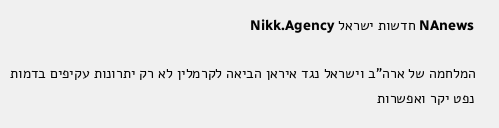NAnews חדשות ישראל Nikk.Agency

המלחמה של ארה”ב וישראל נגד איראן הביאה לקרמלין לא רק יתרונות עקיפים בדמות נפט יקר ואפשרות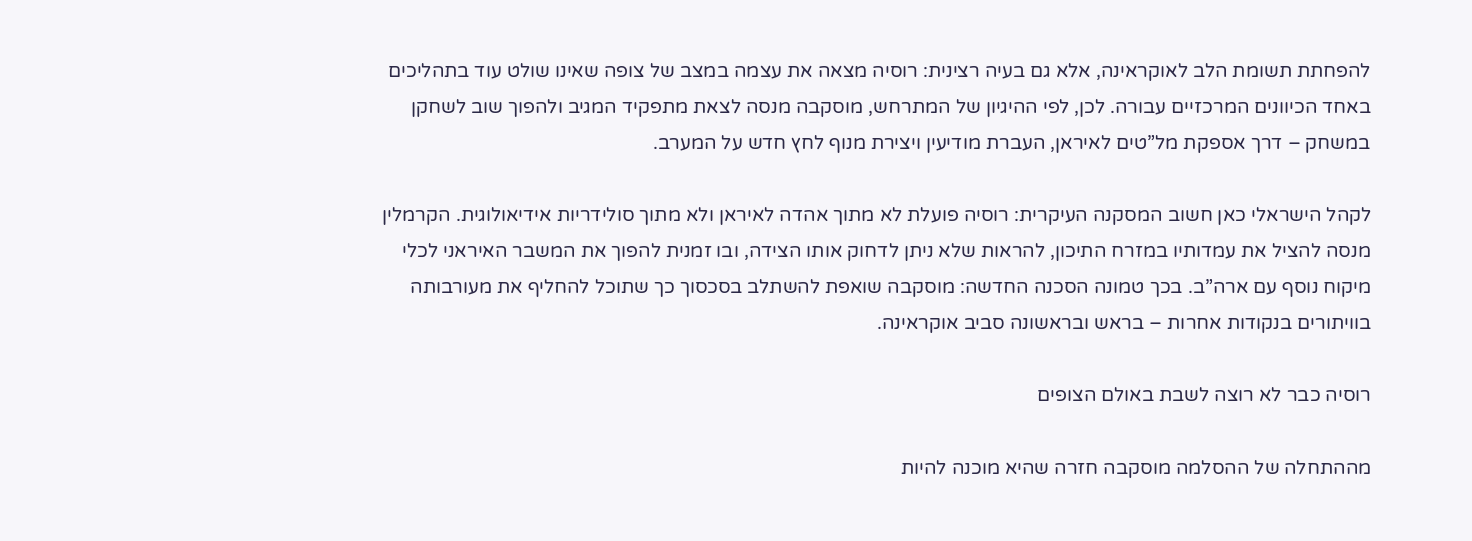להפחתת תשומת הלב לאוקראינה, אלא גם בעיה רצינית: רוסיה מצאה את עצמה במצב של צופה שאינו שולט עוד בתהליכים באחד הכיוונים המרכזיים עבורה. לכן, לפי ההיגיון של המתרחש, מוסקבה מנסה לצאת מתפקיד המגיב ולהפוך שוב לשחקן במשחק – דרך אספקת מל”טים לאיראן, העברת מודיעין ויצירת מנוף לחץ חדש על המערב.

לקהל הישראלי כאן חשוב המסקנה העיקרית: רוסיה פועלת לא מתוך אהדה לאיראן ולא מתוך סולידריות אידיאולוגית. הקרמלין מנסה להציל את עמדותיו במזרח התיכון, להראות שלא ניתן לדחוק אותו הצידה, ובו זמנית להפוך את המשבר האיראני לכלי מיקוח נוסף עם ארה”ב. בכך טמונה הסכנה החדשה: מוסקבה שואפת להשתלב בסכסוך כך שתוכל להחליף את מעורבותה בוויתורים בנקודות אחרות – בראש ובראשונה סביב אוקראינה.

רוסיה כבר לא רוצה לשבת באולם הצופים

מההתחלה של ההסלמה מוסקבה חזרה שהיא מוכנה להיות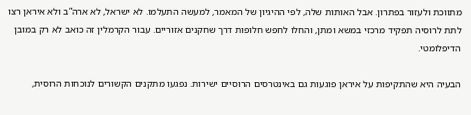מתווכת ולעזור בפתרון. אבל האותות שלה, לפי ההיגיון של המאמר, למעשה התעלמו. לא ישראל, לא ארה”ב ולא איראן רצו לתת לרוסיה תפקיד מרכזי במשא ומתן, והחלו לחפש חלופות דרך שחקנים אזוריים. עבור הקרמלין זה כואב לא רק במובן הדיפלומטי.

הבעיה היא שהתקיפות על איראן פוגעות גם באינטרסים הרוסיים ישירות. נפגעו מתקנים הקשורים לנוכחות הרוסית,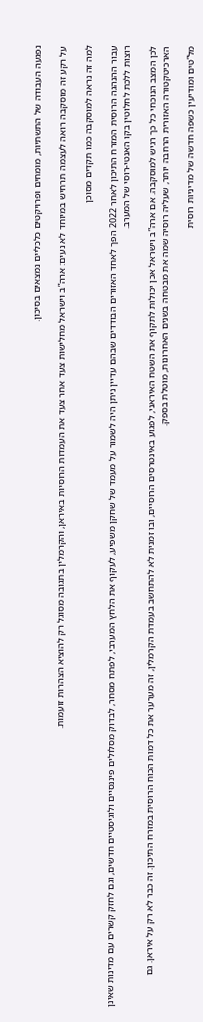נפגעה העבודה של התשתיות, מומחים ופרויקטים כלכליים נמצאים בסיכון.

על רקע זה מוסקבה רואה לעצמה תרחיש במיוחד לא נעים: ארה”ב וישראל מחלישות צעד אחר צעד את העמדות הרוסיות באיראן, והקרמלין בתגובה מסוגל רק להוציא הצהרות זועמות.

למה זה נראה למוסקבה כמו תקדים מסוכן

עבור ההנהגה הרוסית המזרח התיכון לאחר 2022 הפך לאחד האזורים הבודדים שבהם עדיין ניתן היה לשמור על מעמד של שחקן משפיע, לעקוף את הלחץ המערבי, לפתח מסחר, לבדוק מסלולים פיננסיים ולוגיסטיים חדשים, וגם לחזק קשרים עם מדינות שאינן רוצות ללכת לחלוטין בקו האנטי-רוסי של המערב.

לכן המצב הנוכחי כל כך רגיש למוסקבה. אם ארה”ב וישראל אכן יכולות לתקוף את השטח האיראני, לפגוע באינטרסים הרוסיים, ובו זמנית לא להתחשב בעמדת הקרמלין, זה מערער את כל דמות הכוח הרוסית במזרח התיכון. זה כבר לא רק על איראן. גם הארכיטקטורה האזורית הרחבה יותר, שעליה רוסיה שמה את מבטחה בשנים האחרונות, מוטלת בספק.

מל”טים ומודיעין כשפה חדשה של מדיניות רוסית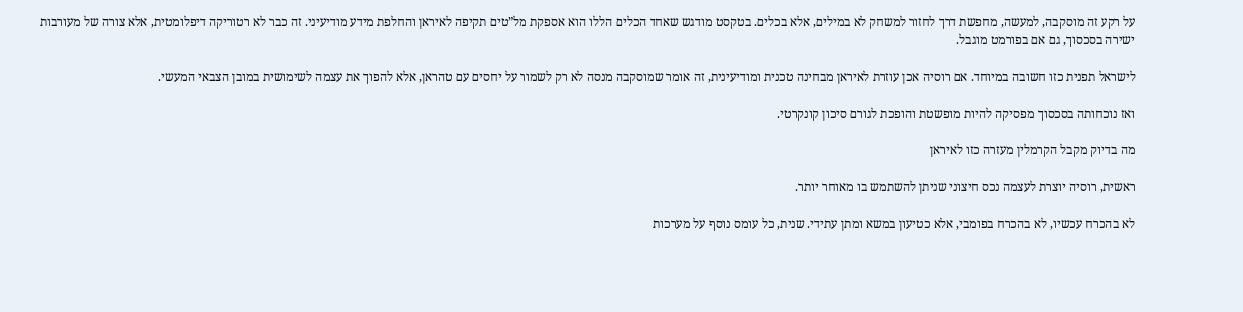על רקע זה מוסקבה, למעשה, מחפשת דרך לחזור למשחק לא במילים, אלא בכלים. בטקסט מודגש שאחד הכלים הללו הוא אספקת מל”טים תקיפה לאיראן והחלפת מידע מודיעיני. זה כבר לא רטוריקה דיפלומטית, אלא צורה של מעורבות ישירה בסכסוך, גם אם בפורמט מוגבל.

לישראל תפנית כזו חשובה במיוחד. אם רוסיה אכן עוזרת לאיראן מבחינה טכנית ומודיעינית, זה אומר שמוסקבה מנסה לא רק לשמור על יחסים עם טהראן, אלא להפוך את עצמה לשימושית במובן הצבאי המעשי.

ואז נוכחותה בסכסוך מפסיקה להיות מופשטת והופכת לגורם סיכון קונקרטי.

מה בדיוק מקבל הקרמלין מעזרה כזו לאיראן

ראשית, רוסיה יוצרת לעצמה נכס חיצוני שניתן להשתמש בו מאוחר יותר.

לא בהכרח עכשיו, לא בהכרח בפומבי, אלא כטיעון במשא ומתן עתידי. שנית, כל עומס נוסף על מערכות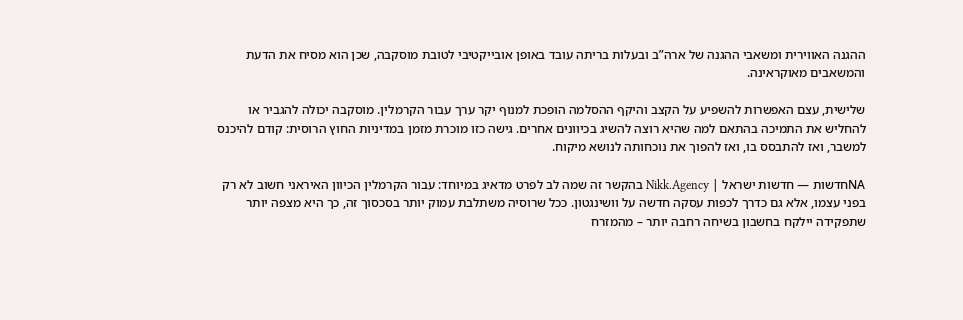ההגנה האווירית ומשאבי ההגנה של ארה”ב ובעלות בריתה עובד באופן אובייקטיבי לטובת מוסקבה, שכן הוא מסיח את הדעת והמשאבים מאוקראינה.

שלישית, עצם האפשרות להשפיע על הקצב והיקף ההסלמה הופכת למנוף יקר ערך עבור הקרמלין. מוסקבה יכולה להגביר או להחליש את התמיכה בהתאם למה שהיא רוצה להשיג בכיוונים אחרים. גישה כזו מוכרת מזמן במדיניות החוץ הרוסית: קודם להיכנס למשבר, ואז להתבסס בו, ואז להפוך את נוכחותה לנושא מיקוח.

NAחדשות — חדשות ישראל | Nikk.Agency בהקשר זה שמה לב לפרט מדאיג במיוחד: עבור הקרמלין הכיוון האיראני חשוב לא רק בפני עצמו, אלא גם כדרך לכפות עסקה חדשה על וושינגטון. ככל שרוסיה משתלבת עמוק יותר בסכסוך זה, כך היא מצפה יותר שתפקידה יילקח בחשבון בשיחה רחבה יותר – מהמזרח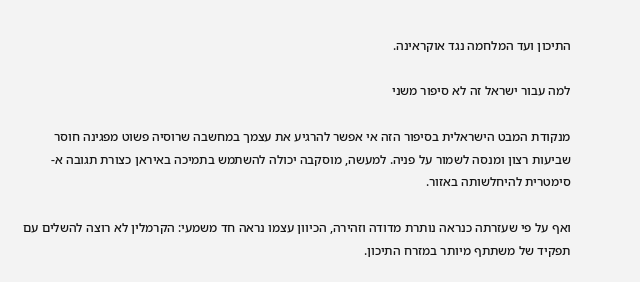התיכון ועד המלחמה נגד אוקראינה.

למה עבור ישראל זה לא סיפור משני

מנקודת המבט הישראלית בסיפור הזה אי אפשר להרגיע את עצמך במחשבה שרוסיה פשוט מפגינה חוסר שביעות רצון ומנסה לשמור על פניה. למעשה, מוסקבה יכולה להשתמש בתמיכה באיראן כצורת תגובה א-סימטרית להיחלשותה באזור.

ואף על פי שעזרתה כנראה נותרת מדודה וזהירה, הכיוון עצמו נראה חד משמעי: הקרמלין לא רוצה להשלים עם תפקיד של משתתף מיותר במזרח התיכון.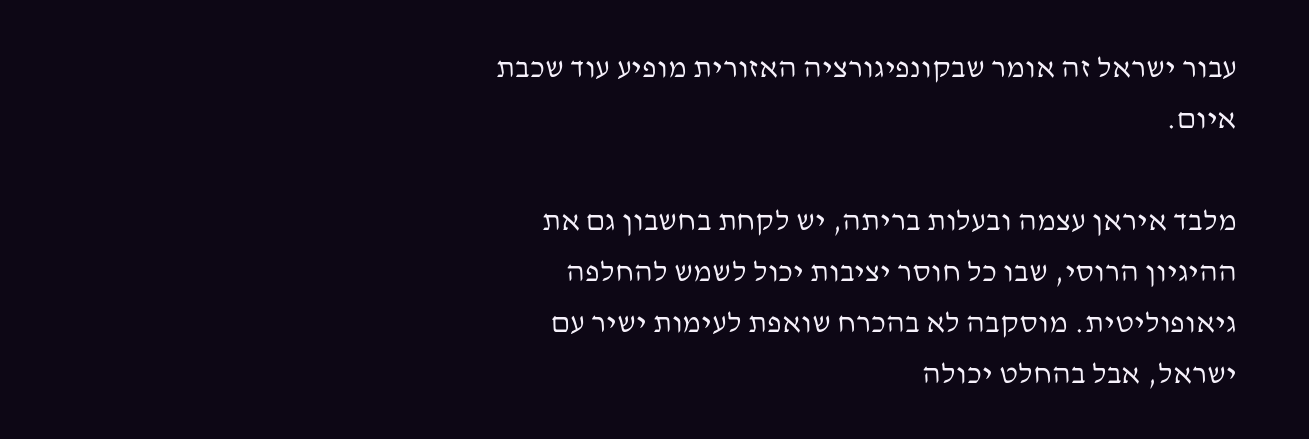עבור ישראל זה אומר שבקונפיגורציה האזורית מופיע עוד שכבת איום.

מלבד איראן עצמה ובעלות בריתה, יש לקחת בחשבון גם את ההיגיון הרוסי, שבו כל חוסר יציבות יכול לשמש להחלפה גיאופוליטית. מוסקבה לא בהכרח שואפת לעימות ישיר עם ישראל, אבל בהחלט יכולה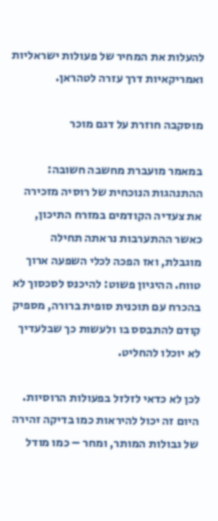להעלות את המחיר של פעולות ישראליות ואמריקאיות דרך עזרה לטהראן.

מוסקבה חוזרת על דגם מוכר

במאמר מועברת מחשבה חשובה: ההתנהגות הנוכחית של רוסיה מזכירה את צעדיה הקודמים במזרח התיכון, כאשר ההתערבות נראתה תחילה מוגבלת, ואז הפכה לכלי השפעה ארוך טווח. ההיגיון פשוט: להיכנס לסכסוך לא בהכרח עם תוכנית סופית ברורה, מספיק קודם להתבסס בו ולעשות כך שבלעדיך לא יוכלו להחליט.

לכן לא כדאי לזלזל בפעולות הרוסיות. היום זה יכול להיראות כמו בדיקה זהירה של גבולות המותר, ומחר – כמו מודל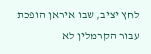לחץ יציב, שבו איראן הופכת עבור הקרמלין לא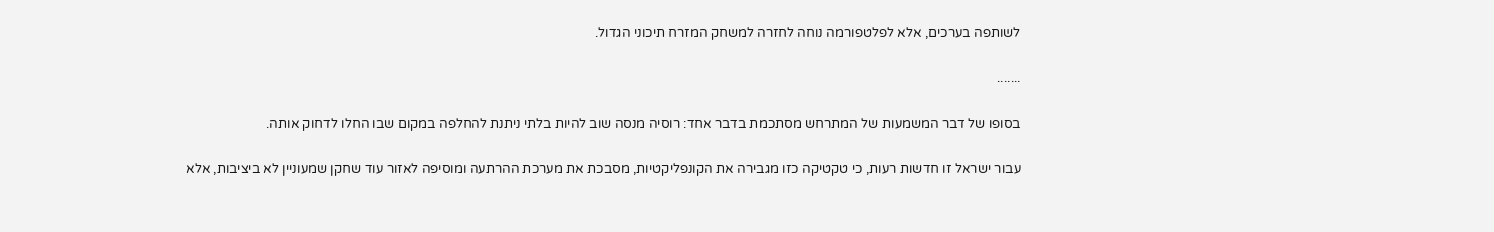לשותפה בערכים, אלא לפלטפורמה נוחה לחזרה למשחק המזרח תיכוני הגדול.

.......

בסופו של דבר המשמעות של המתרחש מסתכמת בדבר אחד: רוסיה מנסה שוב להיות בלתי ניתנת להחלפה במקום שבו החלו לדחוק אותה.

עבור ישראל זו חדשות רעות, כי טקטיקה כזו מגבירה את הקונפליקטיות, מסבכת את מערכת ההרתעה ומוסיפה לאזור עוד שחקן שמעוניין לא ביציבות, אלא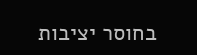בחוסר יציבות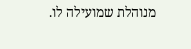מנוהלת שמועילה לו.